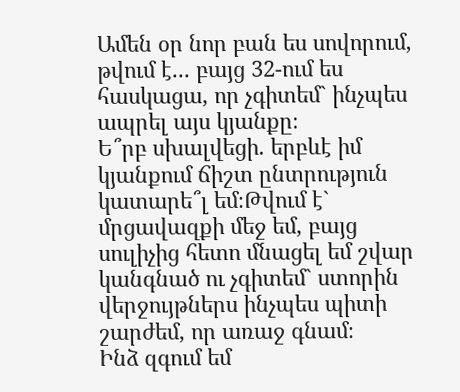Ամեն օր նոր բան ես սովորում, թվում է... բայց 32-ում ես հասկացա, որ չգիտեմ` ինչպես ապրել այս կյանքը։
Ե՞րբ սխալվեցի. երբևէ իմ կյանքում ճիշտ ընտրություն կատարե՞լ եմ։Թվում է` մրցավազքի մեջ եմ, բայց սուլիչից հետո մնացել եմ շվար կանգնած ու չգիտեմ` ստորին վերջույթներս ինչպես պիտի շարժեմ, որ առաջ գնամ։
Ինձ զգում եմ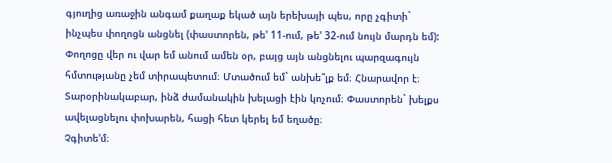գյուղից առաջին անգամ քաղաք եկած այն երեխայի պես, որը չգիտի` ինչպես փողոցն անցնել (փաստորեն, թե' 11-ում, թե' 32-ում նույն մարդն եմ): Փողոցը վեր ու վար եմ անում ամեն օր, բայց այն անցնելու պարզագույն հմտությանը չեմ տիրապետում։ Մտածում եմ` անխե՞լք եմ։ Հնարավոր է։ Տարօրինակաբար, ինձ ժամանակին խելացի էին կոչում։ Փաստորեն` խելքս ավելացնելու փոխարեն, հացի հետ կերել եմ եղածը։
Չգիտե'մ։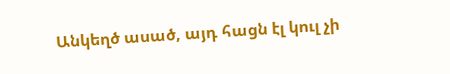Անկեղծ ասած, այդ հացն էլ կուլ չի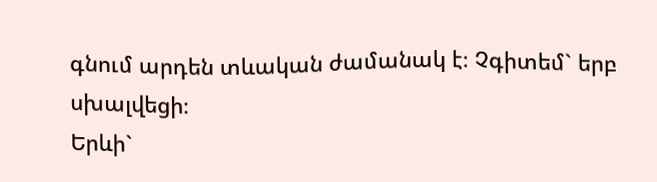գնում արդեն տևական ժամանակ է։ Չգիտեմ` երբ սխալվեցի։
Երևի`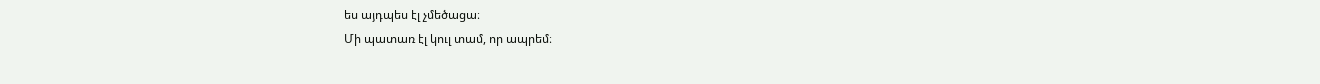ես այդպես էլ չմեծացա։
Մի պատառ էլ կուլ տամ, որ ապրեմ։